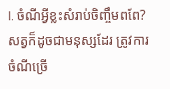I. ចំណីអ្វីខ្លះសំរាប់ចិញ្ចឹមពពែ?
សត្វក៏ដូចជាមនុស្សដែរ ត្រូវការចំណីច្រើ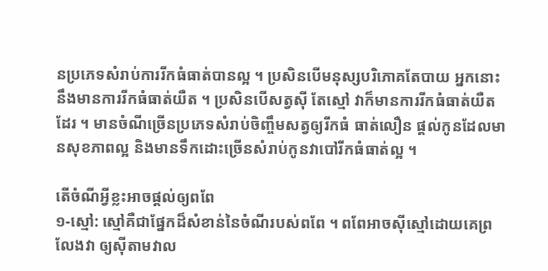នប្រភេទសំរាប់ការរីកធំធាត់បានល្អ ។ ប្រសិនបើមនុស្សបរិភោគតែបាយ អ្នកនោះនឹងមានការរីកធំធាត់យឺត ។ ប្រសិនបើសត្វស៊ី តែស្មៅ វាក៏មានការរីកធំធាត់យឺតដែរ ។ មានចំណីច្រើនប្រភេទសំរាប់ចិញ្ចឹមសត្វឲ្យរីកធំ ធាត់លឿន ផ្ដល់កូនដែលមានសុខភាពល្អ និងមានទឹកដោះច្រើនសំរាប់កូនវាបៅរីកធំធាត់ល្អ ។

តើចំណីអ្វីខ្លះអាចផ្ដល់ឲ្យពពែ
១-ស្មៅ: ស្មៅគឺជាផ្នែកដ៏សំខាន់នៃចំណីរបស់ពពែ ។ ពពែអាចស៊ីស្មៅដោយគេព្រលែងវា ឲ្យស៊ីតាមវាល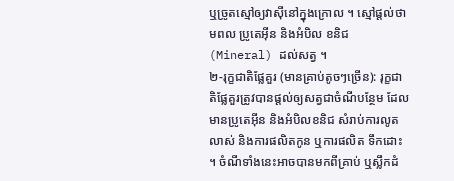ឬច្រូតស្មៅឲ្យវាស៊ីនៅក្នុងក្រោល ។ ស្មៅផ្ដល់ថាមពល ប្រូតេអ៊ីន និងអំបិល ខនិជ (Mineral) ដល់សត្វ ។
២-រុក្ខជាតិផ្លែគួរ (មានគ្រាប់តូចៗច្រើន): រុក្ខជាតិផ្លែគួរត្រូវបានផ្ដល់ឲ្យសត្វជាចំណីបន្ថែម ដែលមានប្រូតេអ៊ីន និងអំបិលខនិជ សំរាប់ការលូតលាស់ និងការផលិតកូន ឬការផលិត ទឹកដោះ ។ ចំណីទាំងនេះអាចបានមកពីគ្រាប់ ឬស្លឹកដំ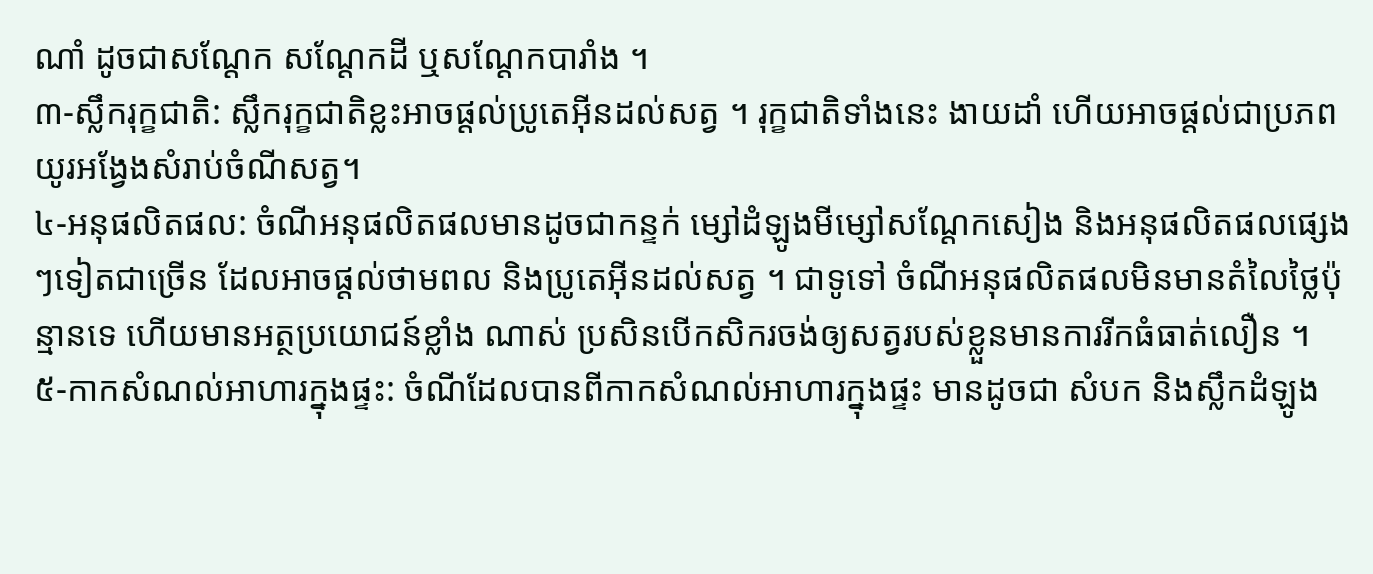ណាំ ដូចជាសណ្ដែក សណ្ដែកដី ឬសណ្ដែកបារាំង ។
៣-ស្លឹករុក្ខជាតិ: ស្លឹករុក្ខជាតិខ្លះអាចផ្ដល់ប្រូតេអ៊ីនដល់សត្វ ។ រុក្ខជាតិទាំងនេះ ងាយដាំ ហើយអាចផ្ដល់ជាប្រភពយូរអង្វែងសំរាប់ចំណីសត្វ។
៤-អនុផលិតផល: ចំណីអនុផលិតផលមានដូចជាកន្ទក់ ម្សៅដំឡូងមីម្សៅសណ្ដែកសៀង និងអនុផលិតផលផ្សេងៗទៀតជាច្រើន ដែលអាចផ្ដល់ថាមពល និងប្រូតេអ៊ីនដល់សត្វ ។ ជាទូទៅ ចំណីអនុផលិតផលមិនមានតំលៃថ្លៃប៉ុន្មានទេ ហើយមានអត្ថប្រយោជន៍ខ្លាំង ណាស់ ប្រសិនបើកសិករចង់ឲ្យសត្វរបស់ខ្លួនមានការរីកធំធាត់លឿន ។
៥-កាកសំណល់អាហារក្នុងផ្ទះ: ចំណីដែលបានពីកាកសំណល់អាហារក្នុងផ្ទះ មានដូចជា សំបក និងស្លឹកដំឡូង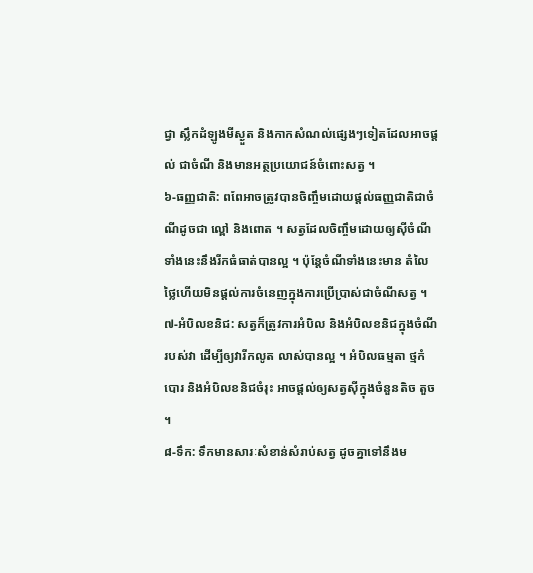ជ្វា ស្លឹកដំឡូងមីស្ងួត និងកាកសំណល់ផ្សេងៗទៀតដែលអាចផ្ដល់ ជាចំណី និងមានអត្ថប្រយោជន៍ចំពោះសត្វ ។
៦-ធញ្ញជាតិ: ពពែអាចត្រូវបានចិញ្ចឹមដោយផ្ដល់ធញ្ញជាតិជាចំណីដូចជា ល្ពៅ និងពោត ។ សត្វដែលចិញ្ចឹមដោយឲ្យស៊ីចំណីទាំងនេះនឹងរីកធំធាត់បានល្អ ។ ប៉ុន្តែចំណីទាំងនេះមាន តំលៃថ្លៃហើយមិនផ្ដល់ការចំនេញក្នុងការប្រើប្រាស់ជាចំណីសត្វ ។
៧-អំបិលខនិជ: សត្វក៏ត្រូវការអំបិល និងអំបិលខនិជក្នុងចំណីរបស់វា ដើម្បីឲ្យវារីកលូត លាស់បានល្អ ។ អំបិលធម្មតា ថ្មកំបោរ និងអំបិលខនិជចំរុះ អាចផ្ដល់ឲ្យសត្វស៊ីក្នុងចំនួនតិច តួច ។
៨-ទឹក: ទឹកមានសារៈសំខាន់សំរាប់សត្វ ដូចគ្នាទៅនឹងម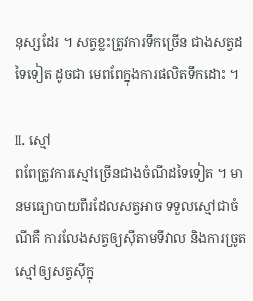នុស្សដែរ ។ សត្វខ្លះត្រូវការទឹកច្រើន ជាងសត្វដទៃទៀត ដូចជា មេពពែក្នុងការផលិតទឹកដោះ ។

II. ស្មៅ
ពពែត្រូវការស្មៅច្រើនជាងចំណីដទៃទៀត ។ មានមធ្យោបាយពីរដែលសត្វអាច ទទួលស្មៅជាចំណីគឺ ការលែងសត្វឲ្យស៊ីតាមទីវាល និងការច្រូតស្មៅឲ្យសត្វស៊ីក្នុ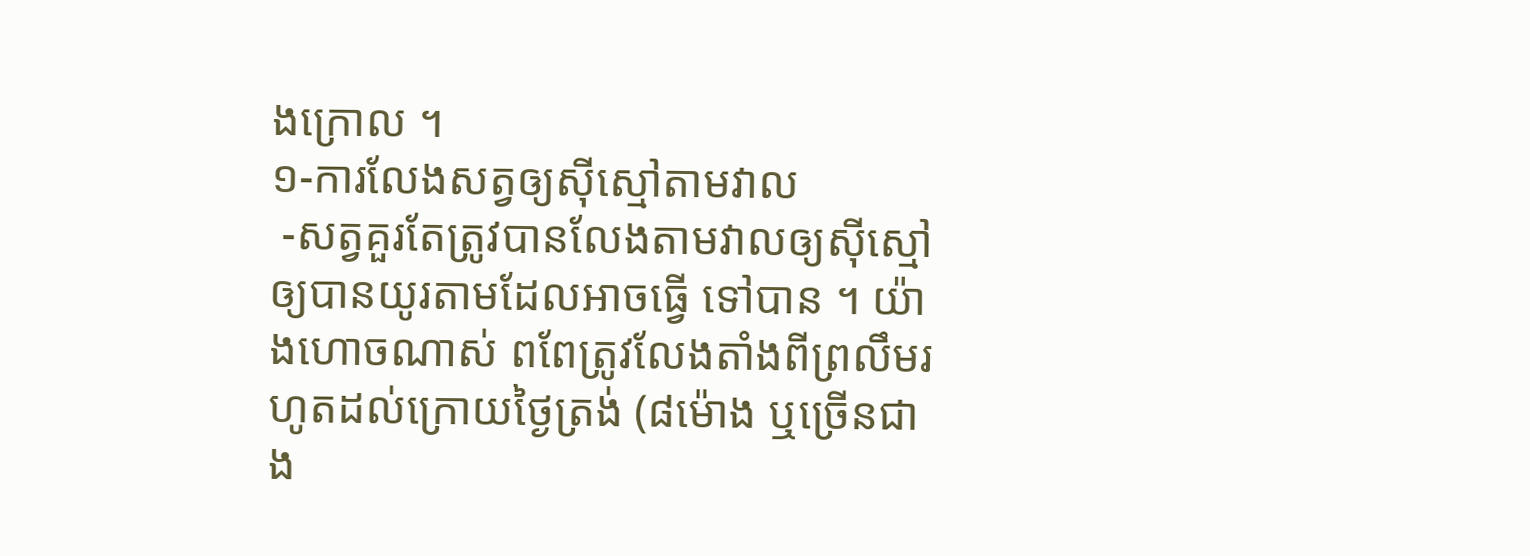ងក្រោល ។
១-ការលែងសត្វឲ្យស៊ីស្មៅតាមវាល
 -សត្វគួរតែត្រូវបានលែងតាមវាលឲ្យស៊ីស្មៅឲ្យបានយូរតាមដែលអាចធ្វើ ទៅបាន ។ យ៉ាងហោចណាស់ ពពែត្រូវលែងតាំងពីព្រលឹមរហូតដល់ក្រោយថ្ងៃត្រង់ (៨ម៉ោង ឬច្រើនជាង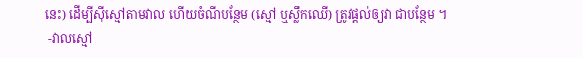នេះ) ដើម្បីស៊ីស្មៅតាមវាល ហើយចំណីបន្ថែម (ស្មៅ ឬស្លឹកឈើ) ត្រូវផ្ដល់ឲ្យវា ជាបន្ថែម ។
 -វាលស្មៅ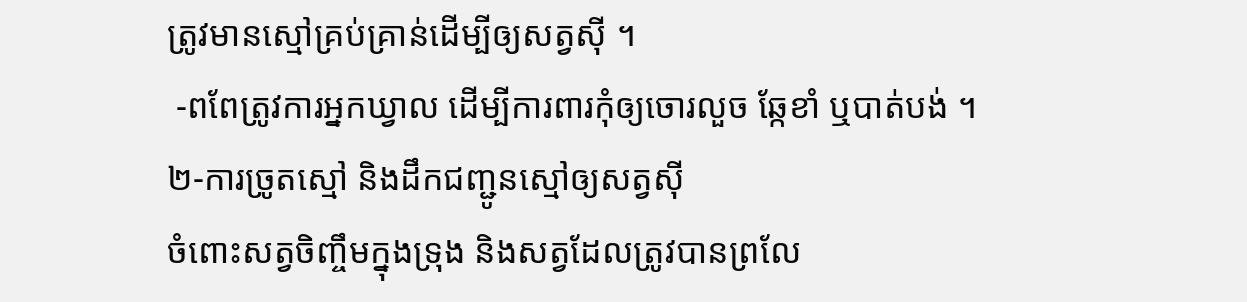ត្រូវមានស្មៅគ្រប់គ្រាន់ដើម្បីឲ្យសត្វស៊ី ។
 -ពពែត្រូវការអ្នកឃ្វាល ដើម្បីការពារកុំឲ្យចោរលួច ឆ្កែខាំ ឬបាត់បង់ ។
២-ការច្រូតស្មៅ និងដឹកជញ្ជូនស្មៅឲ្យសត្វស៊ី
ចំពោះសត្វចិញ្ចឹមក្នុងទ្រុង និងសត្វដែលត្រូវបានព្រលែ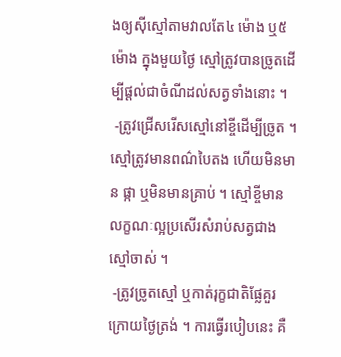ងឲ្យស៊ីស្មៅតាមវាលតែ៤ ម៉ោង ឬ៥ម៉ោង ក្នុងមួយថ្ងៃ ស្មៅត្រូវបានច្រូតដើម្បីផ្ដល់ជាចំណីដល់សត្វទាំងនោះ ។
 -ត្រូវជ្រើសរើសស្មៅនៅខ្ចីដើម្បីច្រូត ។ ស្មៅត្រូវមានពណ៌បៃតង ហើយមិនមាន ផ្កា ឬមិនមានគ្រាប់ ។ ស្មៅខ្ចីមានលក្ខណៈល្អប្រសើរសំរាប់សត្វជាងស្មៅចាស់ ។
 -ត្រូវច្រូតស្មៅ ឬកាត់រុក្ខជាតិផ្លែគួរ ក្រោយថ្ងៃត្រង់ ។ ការធ្វើរបៀបនេះ គឺ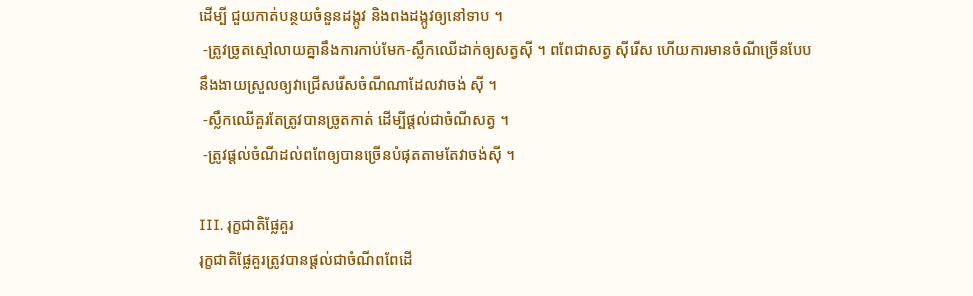ដើម្បី ជួយកាត់បន្ថយចំនួនដង្កូវ និងពងដង្កូវឲ្យនៅទាប ។
 -ត្រូវច្រូតស្មៅលាយគ្នានឹងការកាប់មែក-ស្លឹកឈើដាក់ឲ្យសត្វស៊ី ។ ពពែជាសត្វ ស៊ីរើស ហើយការមានចំណីច្រើនបែប នឹងងាយស្រួលឲ្យវាជ្រើសរើសចំណីណាដែលវាចង់ ស៊ី ។
 -ស្លឹកឈើគួរតែត្រូវបានច្រូតកាត់ ដើម្បីផ្ដល់ជាចំណីសត្វ ។
 -ត្រូវផ្ដល់ចំណីដល់ពពែឲ្យបានច្រើនបំផុតតាមតែវាចង់ស៊ី ។

III. រុក្ខជាតិផ្លែគួរ
រុក្ខជាតិផ្លែគួរត្រូវបានផ្ដល់ជាចំណីពពែដើ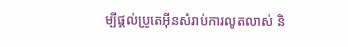ម្បីផ្ដល់ប្រូតេអ៊ីនសំរាប់ការលូតលាស់ និ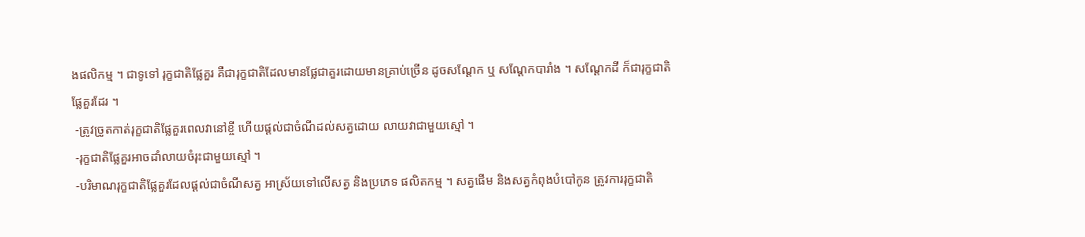ងផលិកម្ម ។ ជាទូទៅ រុក្ខជាតិផ្លែគួរ គឺជារុក្ខជាតិដែលមានផ្លែជាគួរដោយមានគ្រាប់ច្រើន ដូចសណ្ដែក ឬ សណ្ដែកបារាំង ។ សណ្ដែកដី ក៏ជារុក្ខជាតិផ្លែគួរដែរ ។
 -ត្រូវច្រូតកាត់រុក្ខជាតិផ្លែគួរពេលវានៅខ្ចី ហើយផ្ដល់ជាចំណីដល់សត្វដោយ លាយវាជាមួយស្មៅ ។
 -រុក្ខជាតិផ្លែគួរអាចដាំលាយចំរុះជាមួយស្មៅ ។
 -បរិមាណរុក្ខជាតិផ្លែគួរដែលផ្ដល់ជាចំណីសត្វ អាស្រ័យទៅលើសត្វ និងប្រភេទ ផលិតកម្ម ។ សត្វផើម និងសត្វកំពុងបំបៅកូន ត្រូវការរុក្ខជាតិ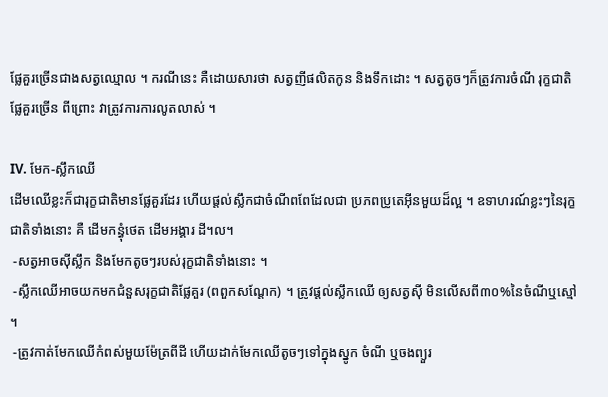ផ្លែគួរច្រើនជាងសត្វឈ្មោល ។ ករណីនេះ គឺដោយសារថា សត្វញីផលិតកូន និងទឹកដោះ ។ សត្វតូចៗក៏ត្រូវការចំណី រុក្ខជាតិផ្លែគួរច្រើន ពីព្រោះ វាត្រូវការការលូតលាស់ ។

IV. មែក-ស្លឹកឈើ
ដើមឈើខ្លះក៏ជារុក្ខជាតិមានផ្លែគួរដែរ ហើយផ្ដល់ស្លឹកជាចំណីពពែដែលជា ប្រភពប្រូតេអ៊ីនមួយដ៏ល្អ ។ ឧទាហរណ៍ខ្លះៗនៃរុក្ខជាតិទាំងនោះ គឺ ដើមកន្ធុំថេត ដើមអង្គារ ដី។ល។
 -សត្វអាចស៊ីស្លឹក និងមែកតូចៗរបស់រុក្ខជាតិទាំងនោះ ។
 -ស្លឹកឈើអាចយកមកជំនួសរុក្ខជាតិផ្លែគួរ (ពពួកសណ្ដែក) ។ ត្រូវផ្ដល់ស្លឹកឈើ ឲ្យសត្វស៊ី មិនលើសពី៣០%នៃចំណីឬស្មៅ ។
 -ត្រូវកាត់មែកឈើកំពស់មួយម៉ែត្រពីដី ហើយដាក់មែកឈើតូចៗទៅក្នុងស្នូក ចំណី ឬចងព្យួរ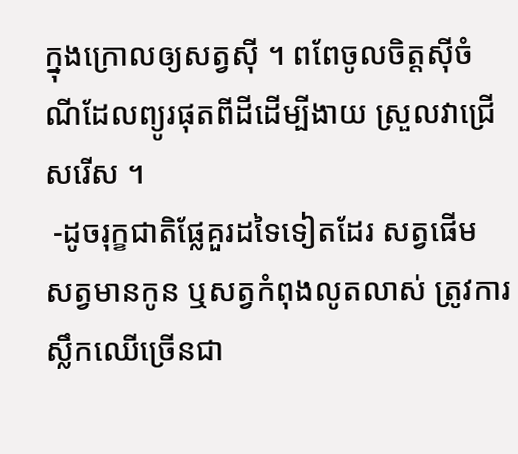ក្នុងក្រោលឲ្យសត្វស៊ី ។ ពពែចូលចិត្តស៊ីចំណីដែលព្យូរផុតពីដីដើម្បីងាយ ស្រួលវាជ្រើសរើស ។
 -ដូចរុក្ខជាតិផ្លែគួរដទៃទៀតដែរ សត្វផើម សត្វមានកូន ឬសត្វកំពុងលូតលាស់ ត្រូវការស្លឹកឈើច្រើនជា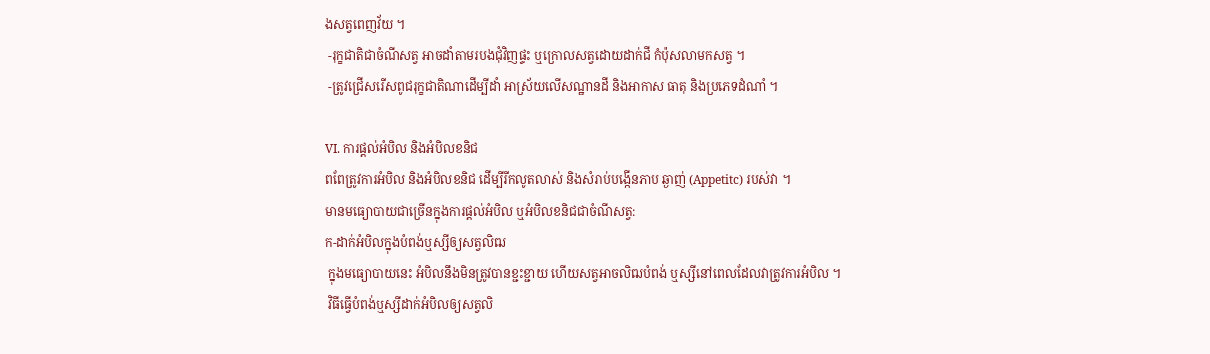ងសត្វពេញវ័យ ។
 -រុក្ខជាតិជាចំណីសត្វ អាចដាំតាមរបងជុំវិញផ្ទះ ឬក្រោលសត្វដោយដាក់ជី កំប៉ុសលាមកសត្វ ។
 -ត្រូវជ្រើសរើសពូជរុក្ខជាតិណាដើម្បីដាំ អាស្រ័យលើសណ្ឋានដី និងអាកាស ធាតុ និងប្រភេទដំណាំ ។

VI. ការផ្ដល់អំបិល និងអំបិលខនិជ
ពពែត្រូវការអំបិល និងអំបិលខនិជ ដើម្បីរីកលូតលាស់ និងសំរាប់បង្កើនភាប ឆ្ងាញ់ (Appetitc) របស់វា ។
មានមធ្យោបាយជាច្រើនក្នុងការផ្ដល់អំបិល ឬអំបិលខនិជជាចំណីសត្វ:
ក-ដាក់អំបិលក្នុងបំពង់ឬស្សីឲ្យសត្វលិឍ
 ក្នុងមធ្យោបាយនេះ អំបិលនឹងមិនត្រូវបានខ្ជះខ្ជាយ ហើយសត្វអាចលិឍបំពង់ ឬស្សីនៅពេលដែលវាត្រូវការអំបិល ។
 វិធីធ្វើបំពង់ឬស្សីដាក់អំបិលឲ្យសត្វលិ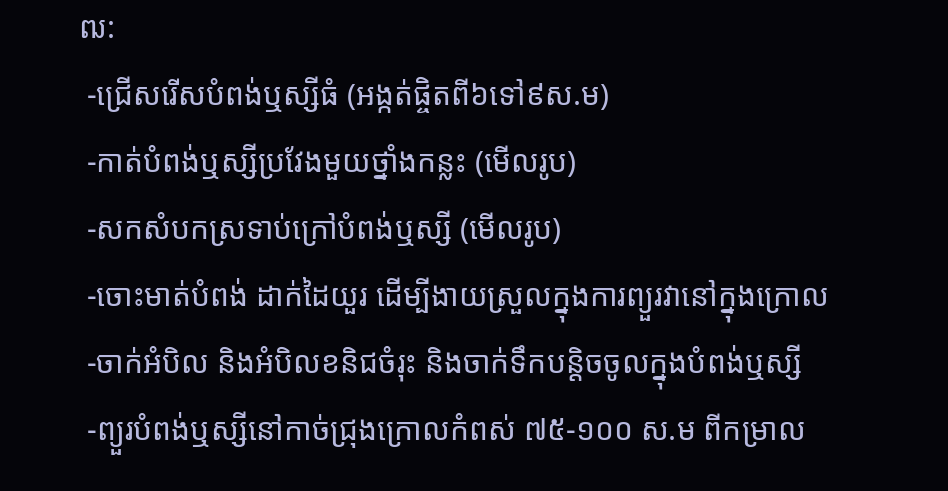ឍ:
 -ជ្រើសរើសបំពង់ឬស្សីធំ (អង្កត់ផ្ចិតពី៦ទៅ៩ស.ម)
 -កាត់បំពង់ឬស្សីប្រវែងមួយថ្នាំងកន្លះ (មើលរូប)
 -សកសំបកស្រទាប់ក្រៅបំពង់ឬស្សី (មើលរូប)
 -ចោះមាត់បំពង់ ដាក់ដៃយួរ ដើម្បីងាយស្រួលក្នុងការព្យួរវានៅក្នុងក្រោល
 -ចាក់អំបិល និងអំបិលខនិជចំរុះ និងចាក់ទឹកបន្តិចចូលក្នុងបំពង់ឬស្សី
 -ព្យួរបំពង់ឬស្សីនៅកាច់ជ្រុងក្រោលកំពស់ ៧៥-១០០ ស.ម ពីកម្រាល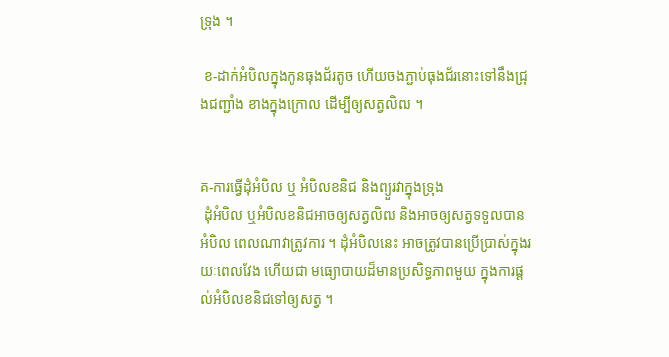ទ្រុង ។

 ខ-ដាក់អំបិលក្នុងកូនធុងជ័រតូច ហើយចងភ្ជាប់ធុងជ័រនោះទៅនឹងជ្រុងជញ្ជាំង ខាងក្នុងក្រោល ដើម្បីឲ្យសត្វលិឍ ។


គ-ការធ្វើដុំអំបិល ឬ អំបិលខនិជ និងព្យួរវាក្នុងទ្រុង
 ដុំអំបិល ឬអំបិលខនិជអាចឲ្យសត្វលិឍ និងអាចឲ្យសត្វទទួលបានអំបិល ពេលណាវាត្រូវការ ។ ដុំអំបិលនេះ អាចត្រូវបានប្រើប្រាស់ក្នុងរយៈពេលវែង ហើយជា មធ្យោបាយដ៏មានប្រសិទ្ធភាពមួយ ក្នុងការផ្ដល់អំបិលខនិជទៅឲ្យសត្វ ។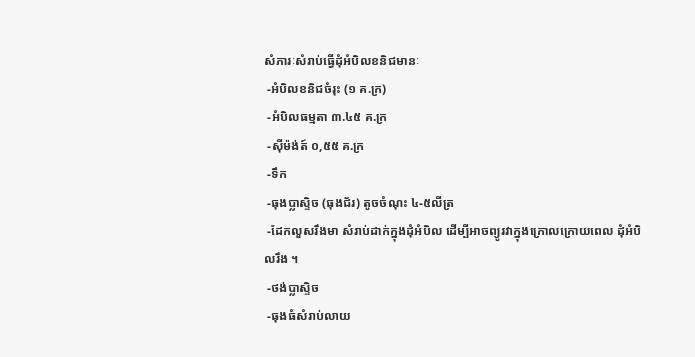សំភារៈសំរាប់ធ្វើដុំអំបិលខនិជមានៈ
 -អំបិលខនិជចំរុះ (១ គ.ក្រ)
 -អំបិលធម្មតា ៣.៤៥ គ.ក្រ
 -ស៊ីម៉ង់ត៍ ០,៥៥ គ.ក្រ
 -ទឹក
 -ធុងប្លាស្ទិច (ធុងជ័រ) តូចចំណុះ ៤-៥លីត្រ
 -ដែកលួសរឹងមា សំរាប់ដាក់ក្នុងដុំអំបិល ដើម្បីអាចព្យូរវាក្នុងក្រោលក្រោយពេល ដុំអំបិលរឹង ។
 -ថង់ប្លាស្ទិច
 -ធុងធំសំរាប់លាយ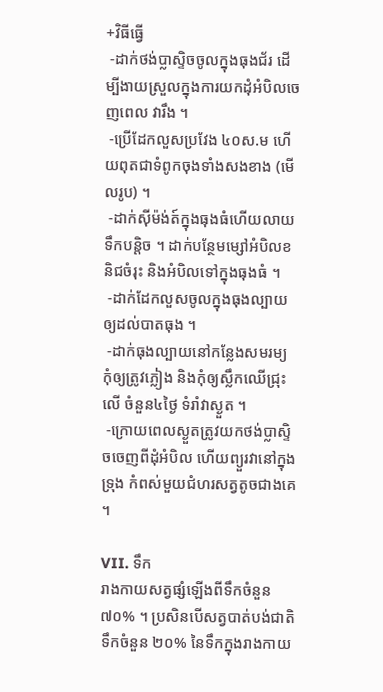+វិធីធ្វើ
 -ដាក់ថង់ប្លាស្ទិចចូលក្នុងធុងជ័រ ដើម្បីងាយស្រួលក្នុងការយកដុំអំបិលចេញពេល វារឹង ។
 -ប្រើដែកលួសប្រវែង ៤០ស.ម ហើយពុតជាទំពូកចុងទាំងសងខាង (មើលរូប) ។
 -ដាក់ស៊ីម៉ង់ត៍ក្នុងធុងធំហើយលាយទឹកបន្តិច ។ ដាក់បន្ថែមម្សៅអំបិលខនិជចំរុះ និងអំបិលទៅក្នុងធុងធំ ។
 -ដាក់ដែកលួសចូលក្នុងធុងល្បាយឲ្យដល់បាតធុង ។
 -ដាក់ធុងល្បាយនៅកន្លែងសមរម្យ កុំឲ្យត្រូវភ្លៀង និងកុំឲ្យស្លឹកឈើជ្រុះលើ ចំនួន៤ថ្ងៃ ទំរាំវាស្ងួត ។
 -ក្រោយពេលស្ងួតត្រូវយកថង់ប្លាស្ទិចចេញពីដុំអំបិល ហើយព្យួរវានៅក្នុងទ្រុង កំពស់មួយជំហរសត្វតូចជាងគេ ។

VII. ទឹក
រាងកាយសត្វផ្សំឡើងពីទឹកចំនួន ៧០% ។ ប្រសិនបើសត្វបាត់បង់ជាតិទឹកចំនួន ២០% នៃទឹកក្នុងរាងកាយ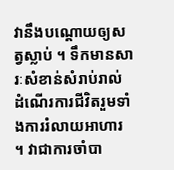វានឹងបណ្ដោយឲ្យសត្វស្លាប់ ។ ទឹកមានសារៈសំខាន់សំរាប់រាល់ ដំណើរការជីវិតរួមទាំងការរំលាយអាហារ ។ វាជាការចាំបា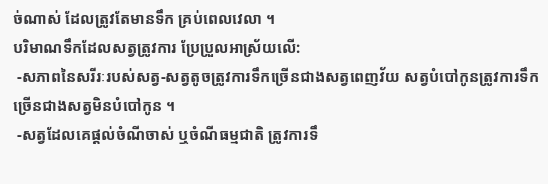ច់ណាស់ ដែលត្រូវតែមានទឹក គ្រប់ពេលវេលា ។
បរិមាណទឹកដែលសត្វត្រូវការ ប្រែប្រួលអាស្រ័យលើ:
 -សភាពនៃសរីរៈរបស់សត្វ-សត្វតូចត្រូវការទឹកច្រើនជាងសត្វពេញវ័យ សត្វបំបៅកូនត្រូវការទឹកច្រើនជាងសត្វមិនបំបៅកូន ។
 -សត្វដែលគេផ្ដល់ចំណីចាស់ ឬចំណីធម្មជាតិ ត្រូវការទឹ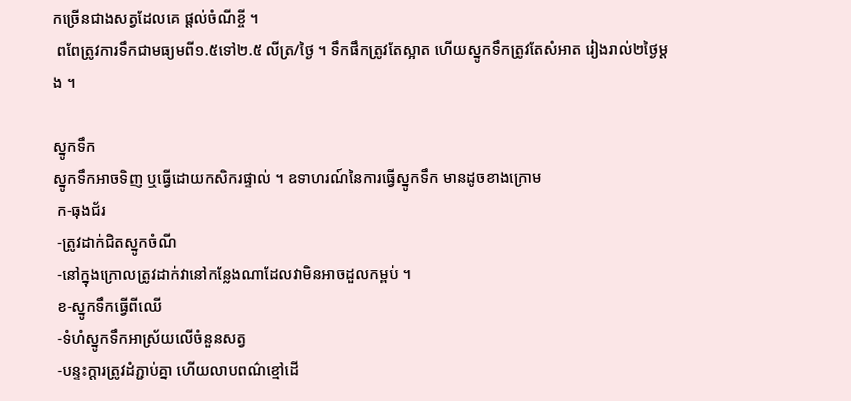កច្រើនជាងសត្វដែលគេ ផ្ដល់ចំណីខ្ចី ។
 ពពែត្រូវការទឹកជាមធ្យមពី១.៥ទៅ២.៥ លីត្រ/ថ្ងៃ ។ ទឹកផឹកត្រូវតែស្អាត ហើយស្នូកទឹកត្រូវតែសំអាត រៀងរាល់២ថ្ងៃម្ដង ។

ស្នូកទឹក
ស្នូកទឹកអាចទិញ ឬធ្វើដោយកសិករផ្ទាល់ ។ ឧទាហរណ៍នៃការធ្វើស្នូកទឹក មានដូចខាងក្រោម
 ក-ធុងជ័រ
 -ត្រូវដាក់ជិតស្នូកចំណី
 -នៅក្នុងក្រោលត្រូវដាក់វានៅកន្លែងណាដែលវាមិនអាចដួលកម្ពប់ ។
 ខ-ស្នូកទឹកធ្វើពីឈើ
 -ទំហំស្នូកទឹកអាស្រ័យលើចំនួនសត្វ
 -បន្ទះក្ដារត្រូវដំភ្ជាប់គ្នា ហើយលាបពណ៌ខ្មៅដើ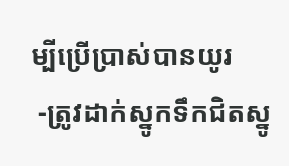ម្បីប្រើប្រាស់បានយូរ
 -ត្រូវដាក់ស្នូកទឹកជិតស្នូ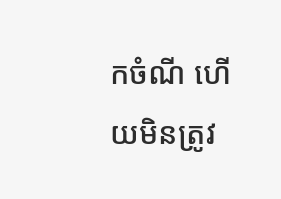កចំណី ហើយមិនត្រូវ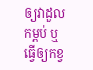ឲ្យវាដួលកម្ពប់ ឬធ្វើឲ្យកខ្វ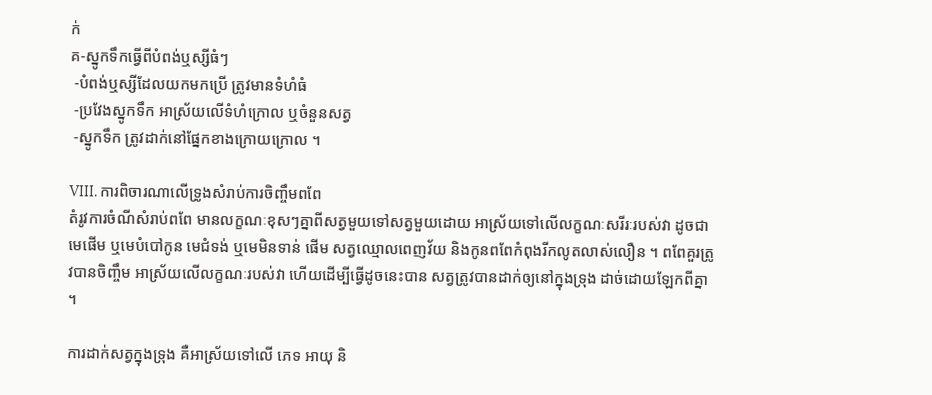ក់
គ-ស្នូកទឹកធ្វើពីបំពង់ឬស្សីធំៗ
 -បំពង់ឬស្សីដែលយកមកប្រើ ត្រូវមានទំហំធំ
 -ប្រវែងស្នូកទឹក អាស្រ័យលើទំហំក្រោល ឬចំនួនសត្វ
 -ស្នូកទឹក ត្រូវដាក់នៅផ្នែកខាងក្រោយក្រោល ។

VIII. ការពិចារណាលើទ្រូងសំរាប់ការចិញ្ចឹមពពែ
តំរូវការចំណីសំរាប់ពពែ មានលក្ខណៈខុសៗគ្នាពីសត្វមួយទៅសត្វមួយដោយ អាស្រ័យទៅលើលក្ខណៈសរីរៈរបស់វា ដូចជា មេផើម ឬមេបំបៅកូន មេជំទង់ ឬមេមិនទាន់ ផើម សត្វឈ្មោលពេញវ័យ និងកូនពពែកំពុងរីកលូតលាស់លឿន ។ ពពែគួរត្រូវបានចិញ្ចឹម អាស្រ័យលើលក្ខណៈរបស់វា ហើយដើម្បីធ្វើដូចនេះបាន សត្វត្រូវបានដាក់ឲ្យនៅក្នុងទ្រុង ដាច់ដោយឡែកពីគ្នា ។

ការដាក់សត្វក្នុងទ្រុង គឺអាស្រ័យទៅលើ ភេទ អាយុ និ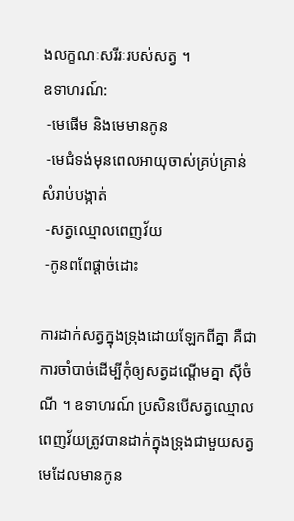ងលក្ខណៈសរីរៈរបស់សត្វ ។
ឧទាហរណ៍:
 -មេផើម និងមេមានកូន
 -មេជំទង់មុនពេលអាយុចាស់គ្រប់គ្រាន់សំរាប់បង្កាត់
 -សត្វឈ្មោលពេញវ័យ
 -កូនពពែផ្ដាច់ដោះ

ការដាក់សត្វក្នុងទ្រុងដោយឡែកពីគ្នា គឺជាការចាំបាច់ដើម្បីកុំឲ្យសត្វដណ្ដើមគ្នា ស៊ីចំណី ។ ឧទាហរណ៍ ប្រសិនបើសត្វឈ្មោលពេញវ័យត្រូវបានដាក់ក្នុងទ្រុងជាមួយសត្វ មេដែលមានកូន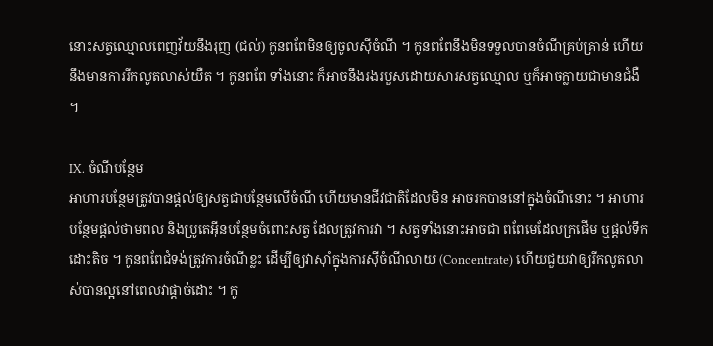នោះសត្វឈ្មោលពេញវ័យនឹងរុញ (ជល់) កូនពពែមិនឲ្យចូលស៊ីចំណី ។ កូនពពែនឹងមិនទទួលបានចំណីគ្រប់គ្រាន់ ហើយនឹងមានការរីកលូតលាស់យឺត ។ កូនពពែ ទាំងនោះ ក៏អាចនឹងរងរបួសដោយសារសត្វឈ្មោល ឬក៏អាចក្លាយជាមានជំងឺ ។

IX. ចំណីបន្ថែម
អាហារបន្ថែមត្រូវបានផ្ដល់ឲ្យសត្វជាបន្ថែមលើចំណី ហើយមានជីវជាតិដែលមិន អាចរកបាននៅក្នុងចំណីនោះ ។ អាហារបន្ថែមផ្ដល់ថាមពល និងប្រូតេអ៊ីនបន្ថែមចំពោះសត្វ ដែលត្រូវការវា ។ សត្វទាំងនោះអាចជា ពពែមេដែលក្រផើម ឬផ្ដល់ទឹកដោះតិច ។ កូនពពែជំទង់ត្រូវការចំណីខ្លះ ដើម្បីឲ្យវាស៊ាំក្នុងការស៊ីចំណីលាយ (Concentrate) ហើយជួយវាឲ្យរីកលូតលាស់បានល្អនៅពេលវាផ្ដាច់ដោះ ។ កូ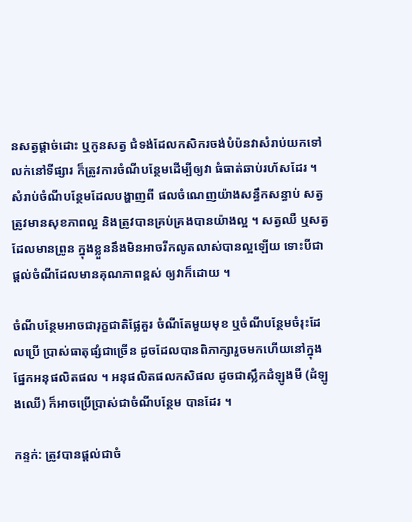នសត្វផ្ដាច់ដោះ ឬកូនសត្វ ជំទង់ដែលកសិករចង់បំប៉នវាសំរាប់យកទៅលក់នៅទីផ្សារ ក៏ត្រូវការចំណីបន្ថែមដើម្បីឲ្យវា ធំធាត់ឆាប់រហ័សដែរ ។ សំរាប់ចំណីបន្ថែមដែលបង្ហាញពី ផលចំណេញយ៉ាងសន្ធឹកសន្ធាប់ សត្វត្រូវមានសុខភាពល្អ និងត្រូវបានគ្រប់គ្រងបានយ៉ាងល្អ ។ សត្វឈឺ ឬសត្វដែលមានព្រូន ក្នុងខ្លួននឹងមិនអាចរីកលូតលាស់បានល្អឡើយ ទោះបីជាផ្ដល់ចំណីដែលមានគុណភាពខ្ពស់ ឲ្យវាក៏ដោយ ។

ចំណីបន្ថែមអាចជារុក្ខជាតិផ្លែគួរ ចំណីតែមួយមុខ ឬចំណីបន្ថែមចំរុះដែលប្រើ ប្រាស់ធាតុផ្សំជាច្រើន ដូចដែលបានពិភាក្សារួចមកហើយនៅក្នុងផ្នែកអនុផលិតផល ។ អនុផលិតផលកសិផល ដូចជាស្លឹកដំឡូងមី (ដំឡូងឈើ) ក៏អាចប្រើប្រាស់ជាចំណីបន្ថែម បានដែរ ។

កន្ទក់: ត្រូវបានផ្ដល់ជាចំ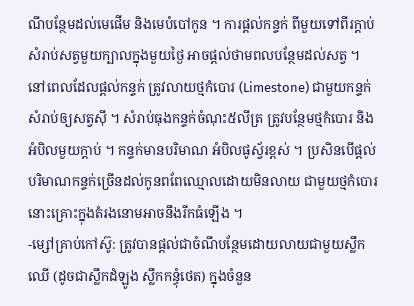ណីបន្ថែមដល់មេផើម និងមេបំបៅកូន ។ ការផ្ដល់កន្ទក់ ពីមួយទៅពីរក្ដាប់ សំរាប់សត្វមួយក្បាលក្នុងមួយថ្ងៃ អាចផ្ដល់ថាមពលបន្ថែមដល់សត្វ ។ នៅពេលដែលផ្ដល់កន្ទក់ ត្រូវលាយថ្មកំបោរ (Limestone) ជាមួយកន្ទក់សំរាប់ឲ្យសត្វស៊ី ។ សំរាប់ធុងកន្ទក់ចំណុះ៥លីត្រ ត្រូវបន្ថែមថ្មកំបោរ និងអំបិលមួយក្ដាប់ ។ កន្ទក់មានបរិមាណ អំបិលផូស្វ័រខ្ពស់ ។ ប្រសិនបើផ្ដល់បរិមាណកន្ទក់ច្រើនដល់កូនពពែឈ្មោលដោយមិនលាយ ជាមួយថ្មកំបោរ នោះគ្រោះក្នុងតំរងនោមអាចនឹងរីកធំឡើង ។
-ម្សៅគ្រាប់កៅស៊ូ: ត្រូវបានផ្ដល់ជាចំណីបន្ថែមដោយលាយជាមួយស្លឹកឈើ (ដូចជាស្លឹកដំឡូង ស្លឹកកន្ធុំថេត) ក្នុងចំនួន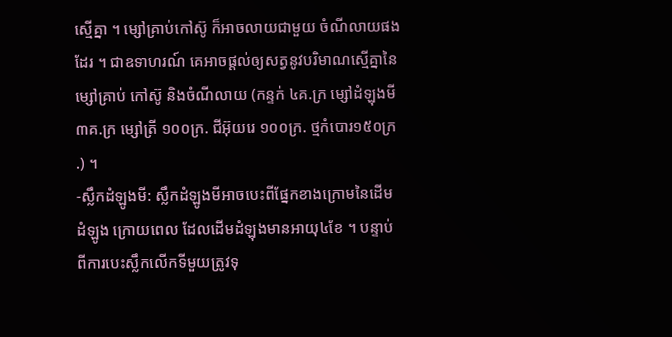ស្មើគ្នា ។ ម្សៅគ្រាប់កៅស៊ូ ក៏អាចលាយជាមួយ ចំណីលាយផងដែរ ។ ជាឧទាហរណ៍ គេអាចផ្ដល់ឲ្យសត្វនូវបរិមាណស្មើគ្នានៃម្សៅគ្រាប់ កៅស៊ូ និងចំណីលាយ (កន្ទក់ ៤គ.ក្រ ម្សៅដំឡុងមី ៣គ.ក្រ ម្សៅត្រី ១០០ក្រ. ជីអ៊ុយរេ ១០០ក្រ. ថ្មកំបោរ១៥០ក្រ.) ។
-ស្លឹកដំឡូងមី: ស្លឹកដំឡូងមីអាចបេះពីផ្នែកខាងក្រោមនៃដើមដំឡូង ក្រោយពេល ដែលដើមដំឡុងមានអាយុ៤ខែ ។ បន្ទាប់ពីការបេះស្លឹកលើកទីមួយត្រូវទុ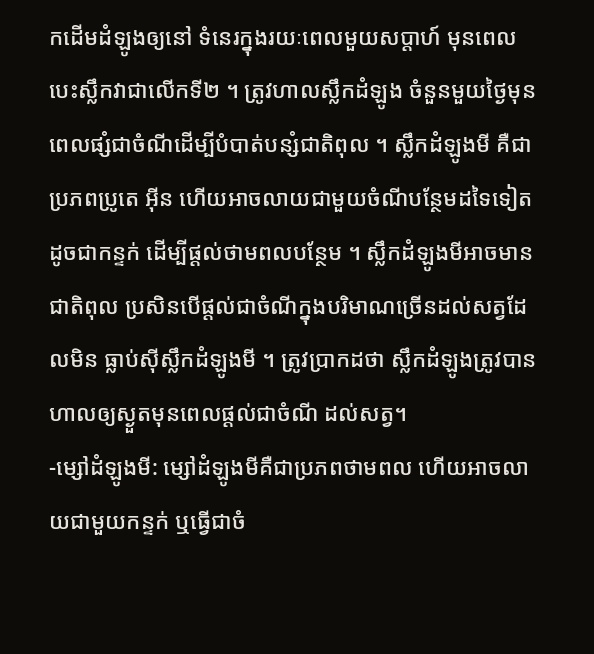កដើមដំឡូងឲ្យនៅ ទំនេរក្នុងរយៈពេលមួយសប្ដាហ៍ មុនពេលបេះស្លឹកវាជាលើកទី២ ។ ត្រូវហាលស្លឹកដំឡូង ចំនួនមួយថ្ងៃមុនពេលផ្សំជាចំណីដើម្បីបំបាត់បន្សំជាតិពុល ។ ស្លឹកដំឡូងមី គឺជាប្រភពប្រូតេ អ៊ីន ហើយអាចលាយជាមួយចំណីបន្ថែមដទៃទៀត ដូចជាកន្ទក់ ដើម្បីផ្ដល់ថាមពលបន្ថែម ។ ស្លឹកដំឡូងមីអាចមានជាតិពុល ប្រសិនបើផ្ដល់ជាចំណីក្នុងបរិមាណច្រើនដល់សត្វដែលមិន ធ្លាប់ស៊ីស្លឹកដំឡូងមី ។ ត្រូវប្រាកដថា ស្លឹកដំឡូងត្រូវបានហាលឲ្យស្ងួតមុនពេលផ្ដល់ជាចំណី ដល់សត្វ។
-ម្សៅដំឡូងមី: ម្សៅដំឡូងមីគឺជាប្រភពថាមពល ហើយអាចលាយជាមួយកន្ទក់ ឬធ្វើជាចំ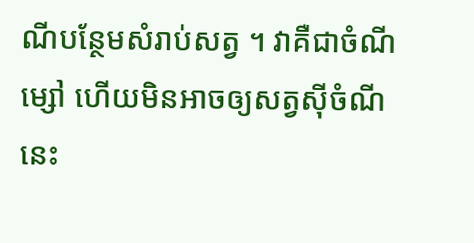ណីបន្ថែមសំរាប់សត្វ ។ វាគឺជាចំណីម្សៅ ហើយមិនអាចឲ្យសត្វស៊ីចំណីនេះ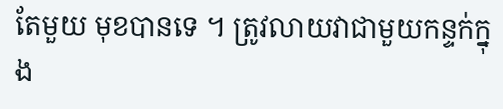តែមួយ មុខបានទេ ។ ត្រូវលាយវាជាមួយកន្ទក់ក្នុង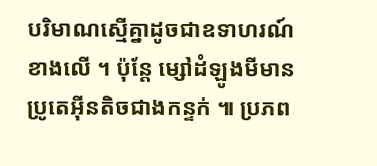បរិមាណស្មើគ្នាដូចជាឧទាហរណ៍ខាងលើ ។ ប៉ុន្តែ ម្សៅដំឡូងមីមានប្រូតេអ៊ីនតិចជាងកន្ទក់ ៕ ប្រភព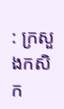: ក្រសួងកសិក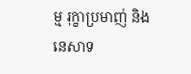ម្ម រុក្ខាប្រមាញ់ និងនេសាទ